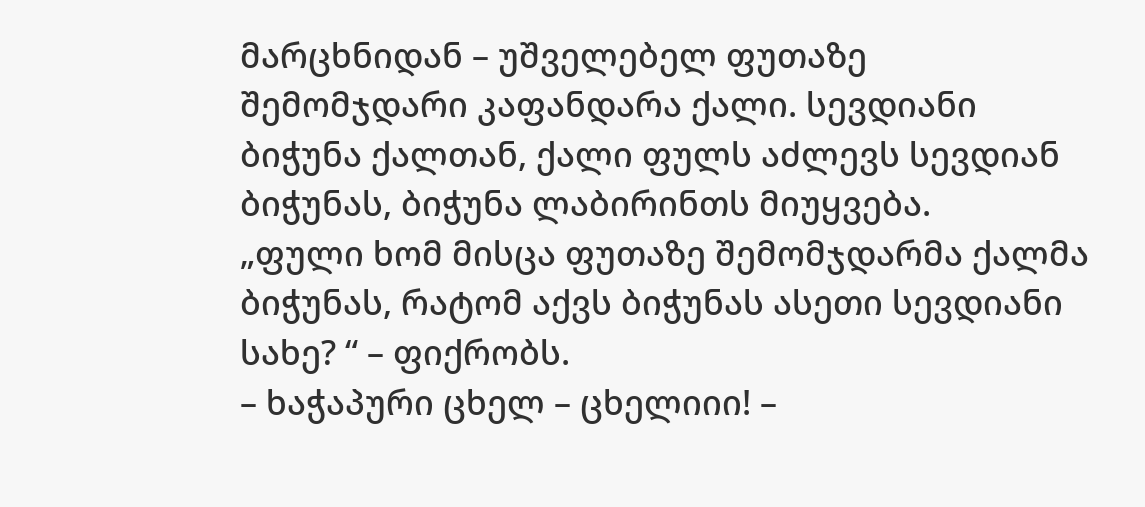მარცხნიდან – უშველებელ ფუთაზე შემომჯდარი კაფანდარა ქალი. სევდიანი ბიჭუნა ქალთან, ქალი ფულს აძლევს სევდიან ბიჭუნას, ბიჭუნა ლაბირინთს მიუყვება.
„ფული ხომ მისცა ფუთაზე შემომჯდარმა ქალმა ბიჭუნას, რატომ აქვს ბიჭუნას ასეთი სევდიანი სახე? “ – ფიქრობს.
– ხაჭაპური ცხელ – ცხელიიი! –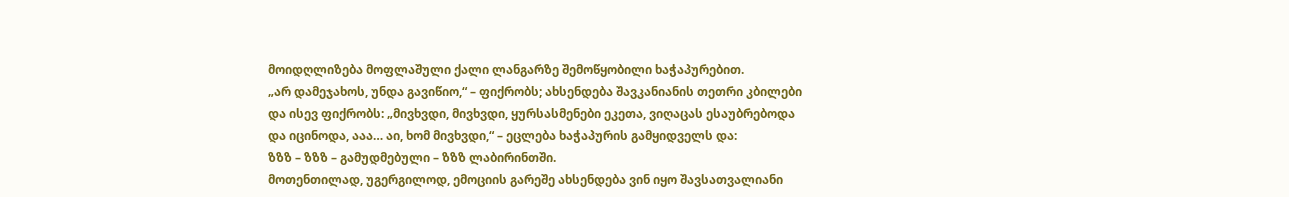მოიდღლიზება მოფლაშული ქალი ლანგარზე შემოწყობილი ხაჭაპურებით.
„არ დამეჯახოს, უნდა გავიწიო,“ – ფიქრობს; ახსენდება შავკანიანის თეთრი კბილები და ისევ ფიქრობს: „მივხვდი, მივხვდი, ყურსასმენები ეკეთა, ვიღაცას ესაუბრებოდა და იცინოდა, ააა… აი, ხომ მივხვდი,“ – ეცლება ხაჭაპურის გამყიდველს და:
ზზზ – ზზზ – გამუდმებული – ზზზ ლაბირინთში.
მოთენთილად, უგერგილოდ, ემოციის გარეშე ახსენდება ვინ იყო შავსათვალიანი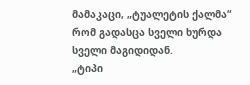მამაკაცი, „ტუალეტის ქალმა“ რომ გადასცა სველი ხურდა სველი მაგიდიდან.
„ტიპი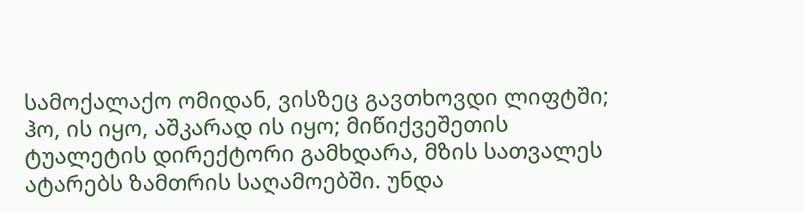სამოქალაქო ომიდან, ვისზეც გავთხოვდი ლიფტში; ჰო, ის იყო, აშკარად ის იყო; მიწიქვეშეთის ტუალეტის დირექტორი გამხდარა, მზის სათვალეს ატარებს ზამთრის საღამოებში. უნდა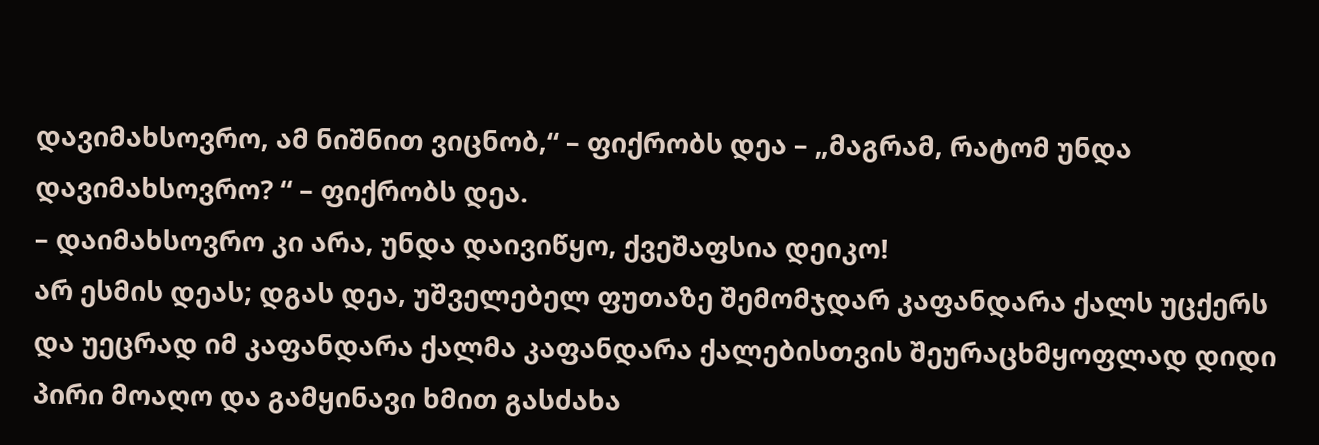დავიმახსოვრო, ამ ნიშნით ვიცნობ,“ – ფიქრობს დეა – „მაგრამ, რატომ უნდა დავიმახსოვრო? “ – ფიქრობს დეა.
– დაიმახსოვრო კი არა, უნდა დაივიწყო, ქვეშაფსია დეიკო!
არ ესმის დეას; დგას დეა, უშველებელ ფუთაზე შემომჯდარ კაფანდარა ქალს უცქერს და უეცრად იმ კაფანდარა ქალმა კაფანდარა ქალებისთვის შეურაცხმყოფლად დიდი პირი მოაღო და გამყინავი ხმით გასძახა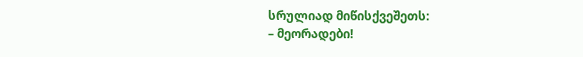სრულიად მიწისქვეშეთს:
– მეორადები!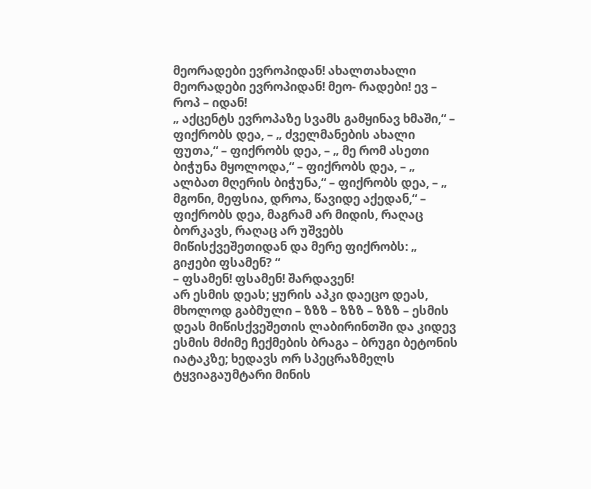მეორადები ევროპიდან! ახალთახალი მეორადები ევროპიდან! მეო- რადები! ევ – როპ – იდან!
„ აქცენტს ევროპაზე სვამს გამყინავ ხმაში,“ – ფიქრობს დეა, – „ ძველმანების ახალი ფუთა,“ – ფიქრობს დეა, – „ მე რომ ასეთი ბიჭუნა მყოლოდა,“ – ფიქრობს დეა, – „ ალბათ მღერის ბიჭუნა,“ – ფიქრობს დეა, – „ მგონი, მეფსია, დროა, წავიდე აქედან,“ – ფიქრობს დეა, მაგრამ არ მიდის, რაღაც ბორკავს, რაღაც არ უშვებს მიწისქვეშეთიდან და მერე ფიქრობს: „ გიჟები ფსამენ? “
– ფსამენ! ფსამენ! შარდავენ!
არ ესმის დეას; ყურის აპკი დაეცო დეას, მხოლოდ გაბმული – ზზზ – ზზზ – ზზზ – ესმის დეას მიწისქვეშეთის ლაბირინთში და კიდევ ესმის მძიმე ჩექმების ბრაგა – ბრუგი ბეტონის იატაკზე; ხედავს ორ სპეცრაზმელს ტყვიაგაუმტარი მინის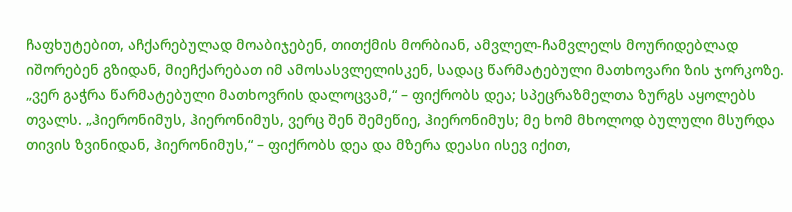ჩაფხუტებით, აჩქარებულად მოაბიჯებენ, თითქმის მორბიან, ამვლელ-ჩამვლელს მოურიდებლად იშორებენ გზიდან, მიეჩქარებათ იმ ამოსასვლელისკენ, სადაც წარმატებული მათხოვარი ზის ჯორკოზე.
„ვერ გაჭრა წარმატებული მათხოვრის დალოცვამ,“ – ფიქრობს დეა; სპეცრაზმელთა ზურგს აყოლებს თვალს. „ჰიერონიმუს, ჰიერონიმუს, ვერც შენ შემეწიე, ჰიერონიმუს; მე ხომ მხოლოდ ბულული მსურდა თივის ზვინიდან, ჰიერონიმუს,“ – ფიქრობს დეა და მზერა დეასი ისევ იქით,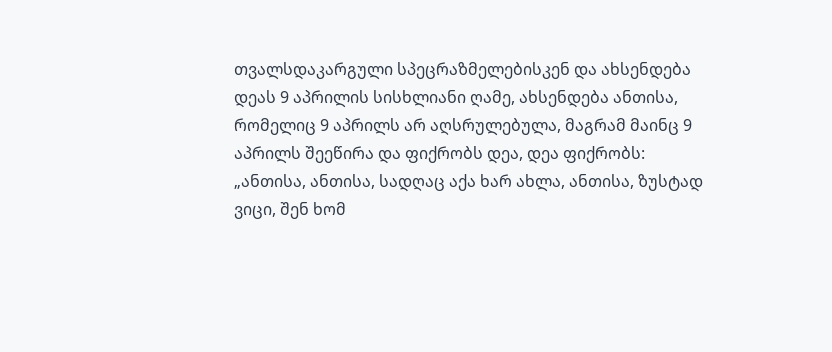თვალსდაკარგული სპეცრაზმელებისკენ და ახსენდება დეას 9 აპრილის სისხლიანი ღამე, ახსენდება ანთისა, რომელიც 9 აპრილს არ აღსრულებულა, მაგრამ მაინც 9 აპრილს შეეწირა და ფიქრობს დეა, დეა ფიქრობს:
„ანთისა, ანთისა, სადღაც აქა ხარ ახლა, ანთისა, ზუსტად ვიცი, შენ ხომ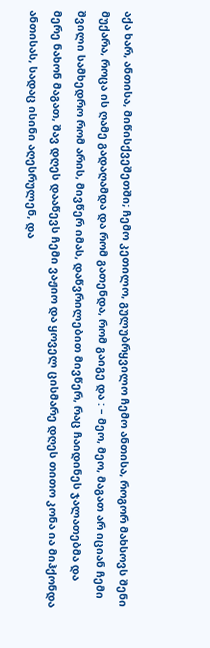აქა ხარ, ანთისა, მიწისქვეშეთში; ჩემო კეთილო, გულუბრყვილო ჩემო ანთისა, როგორ მახსოვს შენი მუქარა, როცა ის ღამე გადაღამდა და რომ გათენდა, რომ გაიგე და : – მეო, მეო, მაგათ არ იციან ჩემი შვილი სამხედრო რომ არის, მივწერ იმას, დაწვრილებით მივწერ, რაც ჩაიდინეს ჯალათებმა და მერე ნახონ მაგათ, შავ დღეს დააწევს ჩემი ვაჟიო და ყოველ ცისმარე დღეს თითო კონა ია მიჰქონდა ანთისას, სადაც ისინი აღესრულენ, და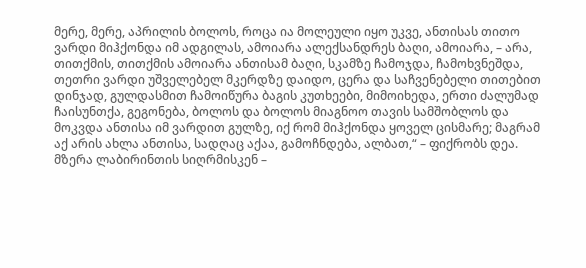მერე, მერე, აპრილის ბოლოს, როცა ია მოლეული იყო უკვე, ანთისას თითო ვარდი მიჰქონდა იმ ადგილას, ამოიარა ალექსანდრეს ბაღი, ამოიარა, – არა, თითქმის, თითქმის ამოიარა ანთისამ ბაღი, სკამზე ჩამოჯდა, ჩამოხვნეშდა, თეთრი ვარდი უშველებელ მკერდზე დაიდო, ცერა და საჩვენებელი თითებით დინჯად, გულდასმით ჩამოიწურა ბაგის კუთხეები, მიმოიხედა, ერთი ძალუმად ჩაისუნთქა, გეგონება, ბოლოს და ბოლოს მიაგნოო თავის სამშობლოს და მოკვდა ანთისა იმ ვარდით გულზე, იქ რომ მიჰქონდა ყოველ ცისმარე; მაგრამ აქ არის ახლა ანთისა, სადღაც აქაა, გამოჩნდება, ალბათ,“ – ფიქრობს დეა.
მზერა ლაბირინთის სიღრმისკენ –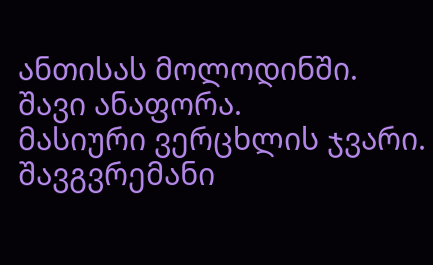ანთისას მოლოდინში.
შავი ანაფორა.
მასიური ვერცხლის ჯვარი.
შავგვრემანი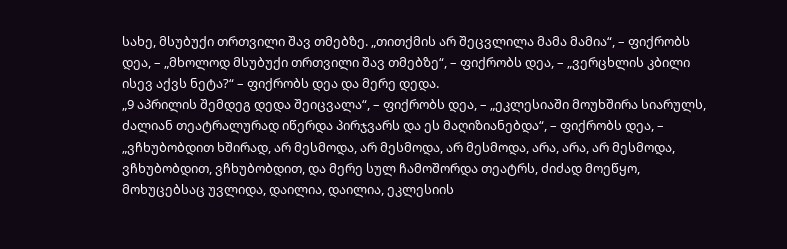სახე, მსუბუქი თრთვილი შავ თმებზე. „თითქმის არ შეცვლილა მამა მამია“, – ფიქრობს დეა, – „მხოლოდ მსუბუქი თრთვილი შავ თმებზე“, – ფიქრობს დეა, – „ვერცხლის კბილი ისევ აქვს ნეტა?“ – ფიქრობს დეა და მერე დედა.
„9 აპრილის შემდეგ დედა შეიცვალა“, – ფიქრობს დეა, – „ეკლესიაში მოუხშირა სიარულს, ძალიან თეატრალურად იწერდა პირჯვარს და ეს მაღიზიანებდა“, – ფიქრობს დეა, – „ვჩხუბობდით ხშირად, არ მესმოდა, არ მესმოდა, არ მესმოდა, არა, არა, არ მესმოდა, ვჩხუბობდით, ვჩხუბობდით, და მერე სულ ჩამოშორდა თეატრს, ძიძად მოეწყო, მოხუცებსაც უვლიდა, დაილია, დაილია, ეკლესიის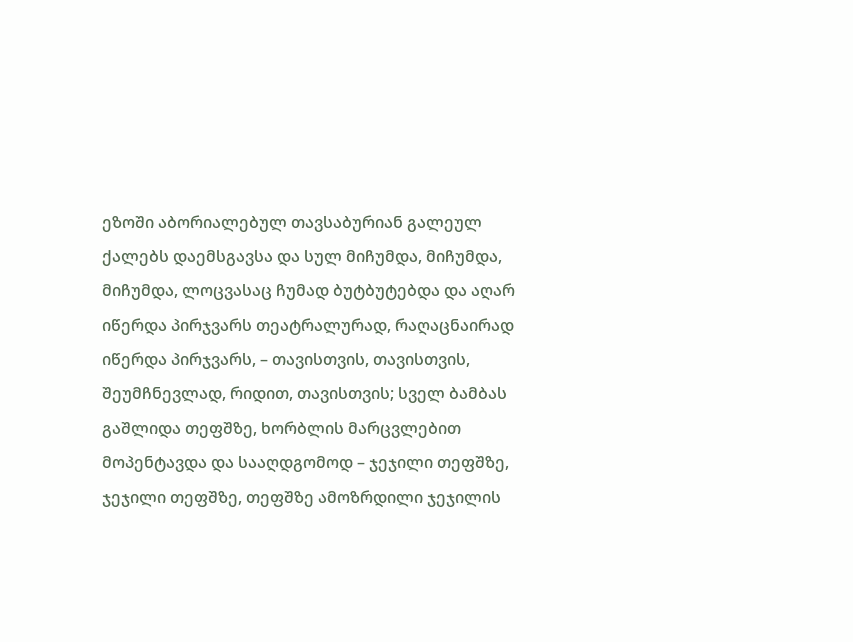ეზოში აბორიალებულ თავსაბურიან გალეულ ქალებს დაემსგავსა და სულ მიჩუმდა, მიჩუმდა, მიჩუმდა, ლოცვასაც ჩუმად ბუტბუტებდა და აღარ იწერდა პირჯვარს თეატრალურად, რაღაცნაირად იწერდა პირჯვარს, – თავისთვის, თავისთვის, შეუმჩნევლად, რიდით, თავისთვის; სველ ბამბას გაშლიდა თეფშზე, ხორბლის მარცვლებით მოპენტავდა და სააღდგომოდ – ჯეჯილი თეფშზე, ჯეჯილი თეფშზე, თეფშზე ამოზრდილი ჯეჯილის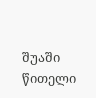შუაში წითელი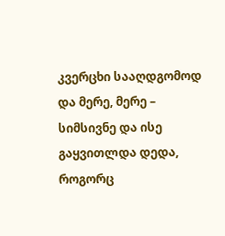კვერცხი სააღდგომოდ და მერე, მერე – სიმსივნე და ისე გაყვითლდა დედა, როგორც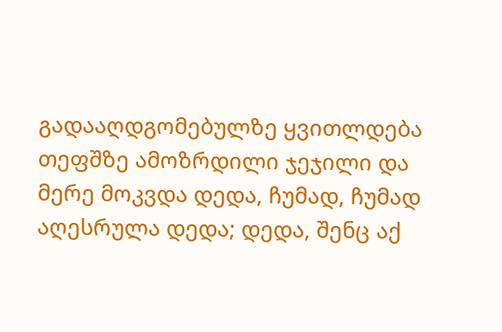გადააღდგომებულზე ყვითლდება თეფშზე ამოზრდილი ჯეჯილი და მერე მოკვდა დედა, ჩუმად, ჩუმად აღესრულა დედა; დედა, შენც აქ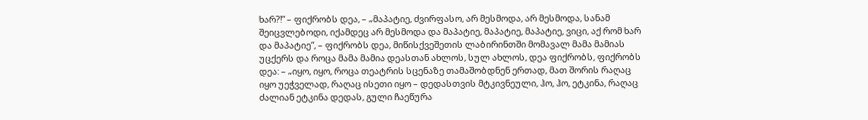ხარ?!“ – ფიქრობს დეა, – „მაპატიე, ძვირფასო, არ მესმოდა, არ მესმოდა, სანამ შეიცვლებოდი, იქამდეც არ მესმოდა და მაპატიე, მაპატიე, მაპატიე, ვიცი, აქ რომ ხარ და მაპატიე“, – ფიქრობს დეა, მიწისქვეშეთის ლაბირინთში მომავალ მამა მამიას უცქერს და როცა მამა მამია დეასთან ახლოს, სულ ახლოს, დეა ფიქრობს, ფიქრობს დეა: – „იყო, იყო, როცა თეატრის სცენაზე თამაშობდნენ ერთად, მათ შორის რაღაც იყო უეჭველად, რაღაც ისეთი იყო – დედასთვის მტკივნეული, ჰო, ჰო, ეტკინა, რაღაც ძალიან ეტკინა დედას, გული ჩაეწურა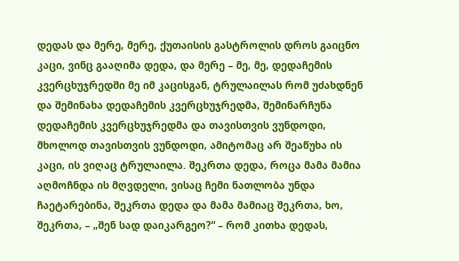დედას და მერე, მერე, ქუთაისის გასტროლის დროს გაიცნო კაცი, ვინც გააღიმა დედა, და მერე – მე, მე, დედაჩემის კვერცხუჯრედში მე იმ კაცისგან, ტრულაილას რომ უძახდნენ და შემინახა დედაჩემის კვერცხუჯრედმა, შემინარჩუნა დედაჩემის კვერცხუჯრედმა და თავისთვის ვუნდოდი, მხოლოდ თავისთვის ვუნდოდი, ამიტომაც არ შეაწუხა ის კაცი, ის ვიღაც ტრულაილა. შეკრთა დედა, როცა მამა მამია აღმოჩნდა ის მღვდელი, ვისაც ჩემი ნათლობა უნდა ჩაეტარებინა, შეკრთა დედა და მამა მამიაც შეკრთა, ხო, შეკრთა, – „შენ სად დაიკარგეო?“ – რომ კითხა დედას,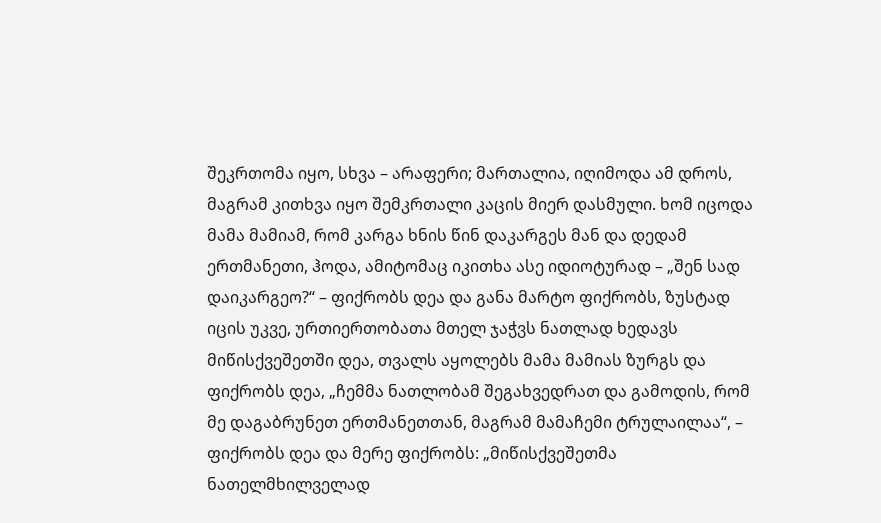შეკრთომა იყო, სხვა – არაფერი; მართალია, იღიმოდა ამ დროს, მაგრამ კითხვა იყო შემკრთალი კაცის მიერ დასმული. ხომ იცოდა მამა მამიამ, რომ კარგა ხნის წინ დაკარგეს მან და დედამ ერთმანეთი, ჰოდა, ამიტომაც იკითხა ასე იდიოტურად – „შენ სად დაიკარგეო?“ – ფიქრობს დეა და განა მარტო ფიქრობს, ზუსტად იცის უკვე, ურთიერთობათა მთელ ჯაჭვს ნათლად ხედავს მიწისქვეშეთში დეა, თვალს აყოლებს მამა მამიას ზურგს და ფიქრობს დეა, „ჩემმა ნათლობამ შეგახვედრათ და გამოდის, რომ მე დაგაბრუნეთ ერთმანეთთან, მაგრამ მამაჩემი ტრულაილაა“, – ფიქრობს დეა და მერე ფიქრობს: „მიწისქვეშეთმა ნათელმხილველად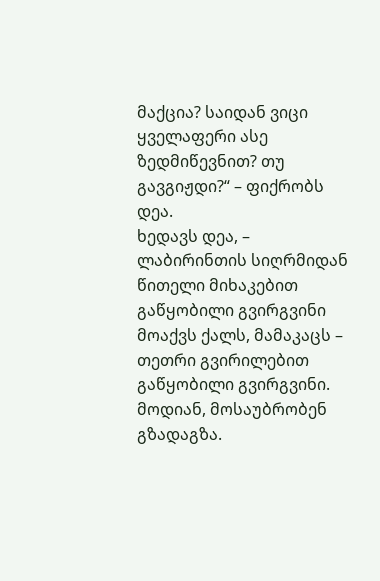მაქცია? საიდან ვიცი ყველაფერი ასე ზედმიწევნით? თუ გავგიჟდი?“ – ფიქრობს დეა.
ხედავს დეა, – ლაბირინთის სიღრმიდან წითელი მიხაკებით გაწყობილი გვირგვინი მოაქვს ქალს, მამაკაცს – თეთრი გვირილებით გაწყობილი გვირგვინი.
მოდიან, მოსაუბრობენ გზადაგზა.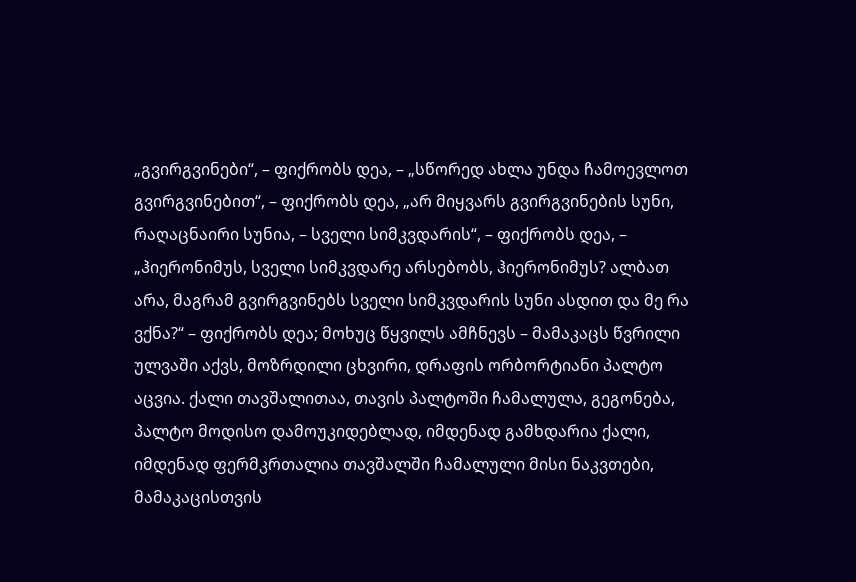„გვირგვინები“, – ფიქრობს დეა, – „სწორედ ახლა უნდა ჩამოევლოთ გვირგვინებით“, – ფიქრობს დეა, „არ მიყვარს გვირგვინების სუნი, რაღაცნაირი სუნია, – სველი სიმკვდარის“, – ფიქრობს დეა, – „ჰიერონიმუს, სველი სიმკვდარე არსებობს, ჰიერონიმუს? ალბათ არა, მაგრამ გვირგვინებს სველი სიმკვდარის სუნი ასდით და მე რა ვქნა?“ – ფიქრობს დეა; მოხუც წყვილს ამჩნევს – მამაკაცს წვრილი ულვაში აქვს, მოზრდილი ცხვირი, დრაფის ორბორტიანი პალტო აცვია. ქალი თავშალითაა, თავის პალტოში ჩამალულა, გეგონება, პალტო მოდისო დამოუკიდებლად, იმდენად გამხდარია ქალი, იმდენად ფერმკრთალია თავშალში ჩამალული მისი ნაკვთები, მამაკაცისთვის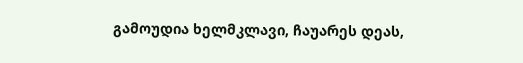გამოუდია ხელმკლავი, ჩაუარეს დეას,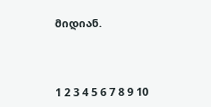მიდიან.



1 2 3 4 5 6 7 8 9 10